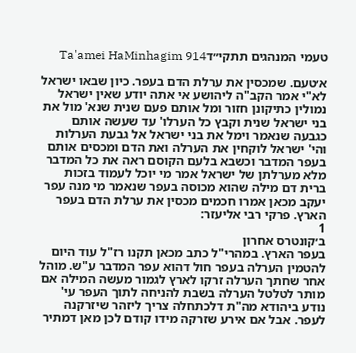טעמי המנהגים תתקי״דTa'amei HaMinhagim 914

א׳טעם. שמכסין את ערלת הדם בעפר. כיון שבאו ישראל לא"י אמר הקב"ה ליהושע אי אתה יודע שאין ישראל נמולין כתיקונן חזור ומל אותם פעם שנית שנא' מול את בני ישראל שנית וקבץ כל הערלו' עד שעשה אותם כגבעה שנאמר וימל את בני ישראל אל גבעת הערלות והי' ישראל לוקחין את הערלה ואת הדם ומכסים אותם בעפר המדבר וכשבא בלעם הקוסם ראה את כל המדבר מלא מערלתן של ישראל אמר מי יוכל לעמוד בזכות ברית דם מילה שהוא מכוסה בעפר שנאמר מי מנה עפר יעקב מכאן אמרו חכמים מכסין את ערלת הדם בעפר הארץ. פרקי רבי אליעזר:
1
ב׳קונטרס אחרון
בעפר הארץ. במהרי"ל כתב מכאן תקנו רז"ל עוד היום להטמין הערלה בעפר חול דהוא עפר המדבר ע"ש. מוהל אחר שחתך הערלה זרקו לארץ לגמור מעשה המילה אם מותר לטלטל הערלה בשבת להניחה לתוך העפר עי' נודע ביהודא מה"ת דלכתחלה צריך ליזהר שיזרקנה לעפר. אבל אם אירע שזרקה מידו קודם לכן מאן דמתיר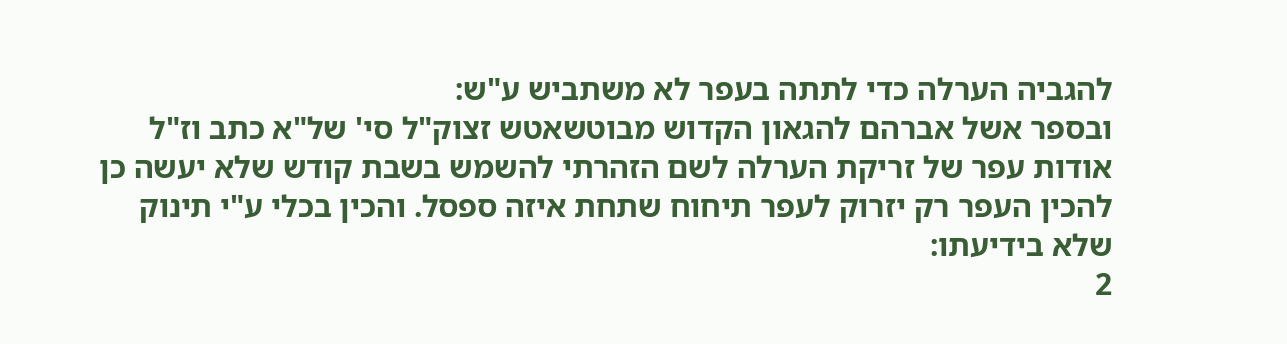להגביה הערלה כדי לתתה בעפר לא משתביש ע"ש:
ובספר אשל אברהם להגאון הקדוש מבוטשאטש זצוק"ל סי' של"א כתב וז"ל אודות עפר של זריקת הערלה לשם הזהרתי להשמש בשבת קודש שלא יעשה כן להכין העפר רק יזרוק לעפר תיחוח שתחת איזה ספסל. והכין בכלי ע"י תינוק שלא בידיעתו:
2